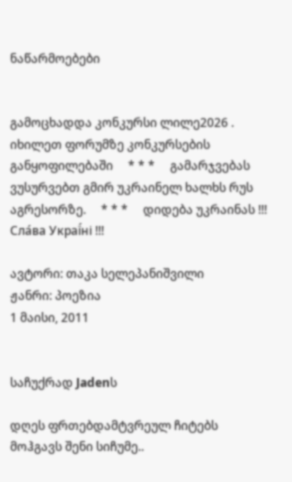ნაწარმოებები


გამოცხადდა კონკურსი ლილე2026 . იხილეთ ფორუმზე კონკურსების განყოფილებაში     * * *     გამარჯვებას ვუსურვებთ გმირ უკრაინელ ხალხს რუს აგრესორზე.     * * *     დიდება უკრაინას !!! Сла́ва Украї́ні !!!

ავტორი: თაკა სელეპანიშვილი
ჟანრი: პოეზია
1 მაისი, 2011


საჩუქრად Jadenს

დღეს ფრთებდამტვრეულ ჩიტებს მოჰგავს შენი სიჩუმე..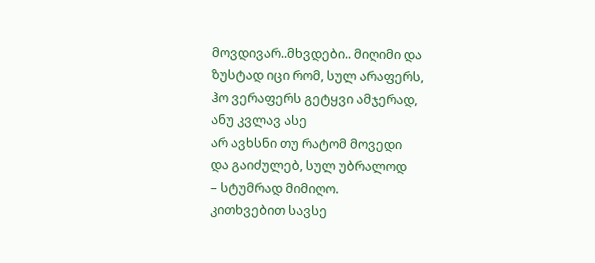მოვდივარ..მხვდები.. მიღიმი და
ზუსტად იცი რომ, სულ არაფერს,
ჰო ვერაფერს გეტყვი ამჯერად,
ანუ კვლავ ასე
არ ავხსნი თუ რატომ მოვედი
და გაიძულებ, სულ უბრალოდ
– სტუმრად მიმიღო.
კითხვებით სავსე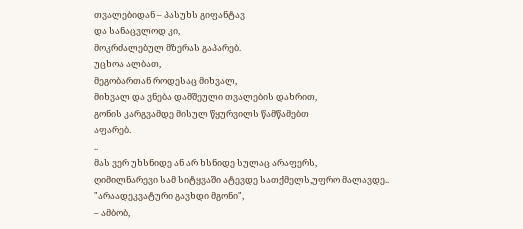თვალებიდან – პასუხს გიფანტავ
და სანაცვლოდ კი,
მოკრძალებულ მზერას გაპარებ.
უცხოა ალბათ,
მეგობართან როდესაც მიხვალ,
მიხვალ და ვნება დამშეული თვალების დახრით,
გონის კარგვამდე მისულ წყურვილს წამწამებთ
აფარებ.
..
მას ვერ უხსნიდე ან არ ხსნიდე სულაც არაფერს,
ღიმილნარევი სამ სიტყვაში ატევდე სათქმელს,უფრო მალავდე..
"არაადეკვატური გავხდი მგონი",
– ამბობ,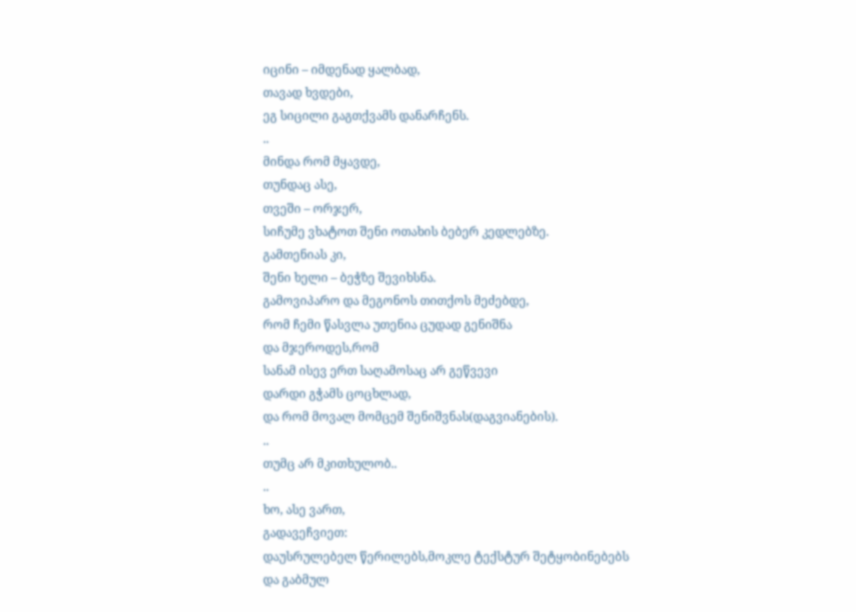იცინი – იმდენად ყალბად,
თავად ხვდები,
ეგ სიცილი გაგთქვამს დანარჩენს.
..
მინდა რომ მყავდე,
თუნდაც ასე,
თვეში – ორჯერ,
სიჩუმე ვხატოთ შენი ოთახის ბებერ კედლებზე.
გამთენიას კი,
შენი ხელი – ბეჭზე შევიხსნა.
გამოვიპარო და მეგონოს თითქოს მეძებდე,
რომ ჩემი წასვლა უთენია ცუდად გენიშნა
და მჯეროდეს,რომ
სანამ ისევ ერთ საღამოსაც არ გეწვევი
დარდი გჭამს ცოცხლად,
და რომ მოვალ მომცემ შენიშვნას(დაგვიანების).
..
თუმც არ მკითხულობ..
..
ხო, ასე ვართ,
გადავეჩვიეთ:
დაუსრულებელ წერილებს,მოკლე ტექსტურ შეტყობინებებს
და გაბმულ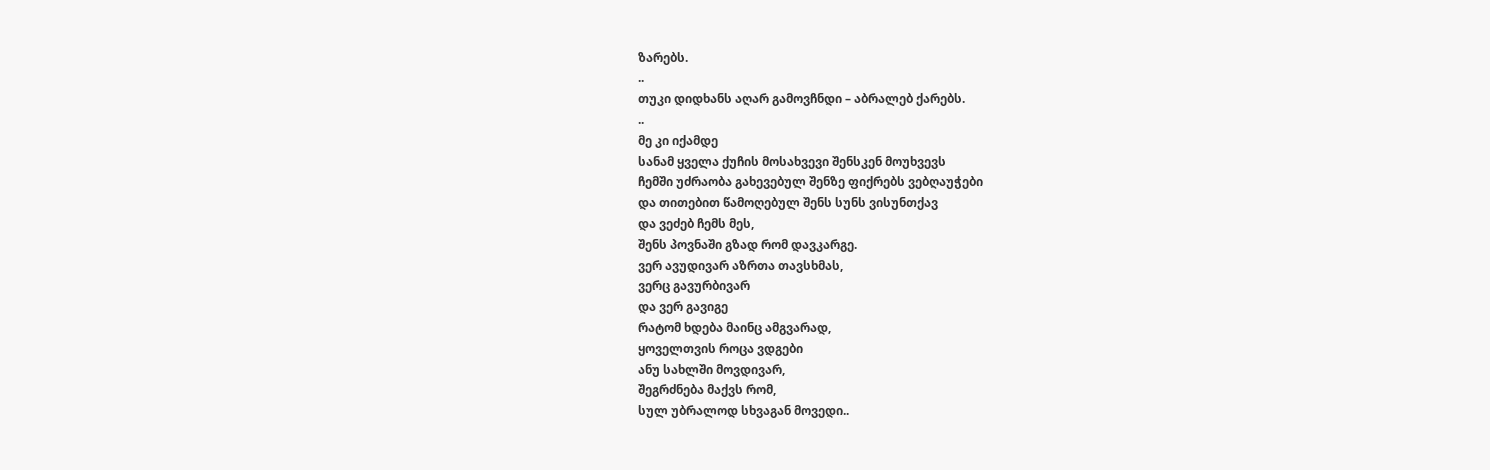ზარებს.
..
თუკი დიდხანს აღარ გამოვჩნდი – აბრალებ ქარებს.
..
მე კი იქამდე
სანამ ყველა ქუჩის მოსახვევი შენსკენ მოუხვევს
ჩემში უძრაობა გახევებულ შენზე ფიქრებს ვებღაუჭები
და თითებით წამოღებულ შენს სუნს ვისუნთქავ
და ვეძებ ჩემს მეს,
შენს პოვნაში გზად რომ დავკარგე.
ვერ ავუდივარ აზრთა თავსხმას,
ვერც გავურბივარ
და ვერ გავიგე
რატომ ხდება მაინც ამგვარად,
ყოველთვის როცა ვდგები
ანუ სახლში მოვდივარ,
შეგრძნება მაქვს რომ,
სულ უბრალოდ სხვაგან მოვედი..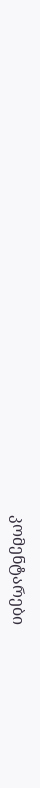კომენტარები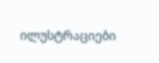ილუსტრაციები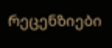რეცენზიები